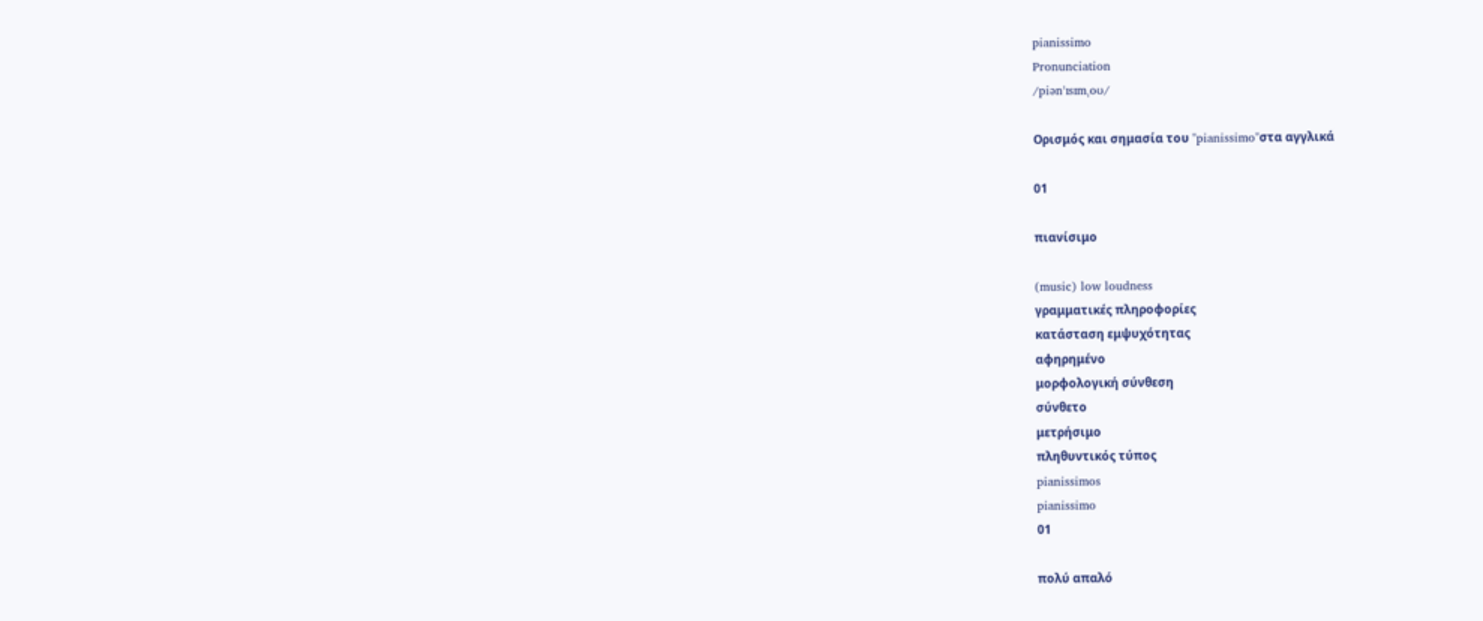pianissimo
Pronunciation
/piənˈɪsɪmˌoʊ/

Ορισμός και σημασία του "pianissimo"στα αγγλικά

01

πιανίσιμο

(music) low loudness
γραμματικές πληροφορίες
κατάσταση εμψυχότητας
αφηρημένο
μορφολογική σύνθεση
σύνθετο
μετρήσιμο
πληθυντικός τύπος
pianissimos
pianissimo
01

πολύ απαλό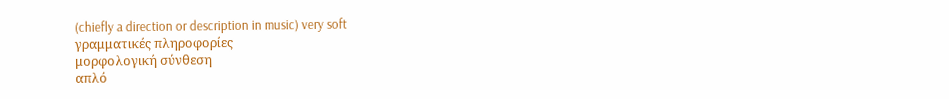(chiefly a direction or description in music) very soft
γραμματικές πληροφορίες
μορφολογική σύνθεση
απλό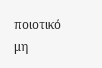ποιοτικό
μη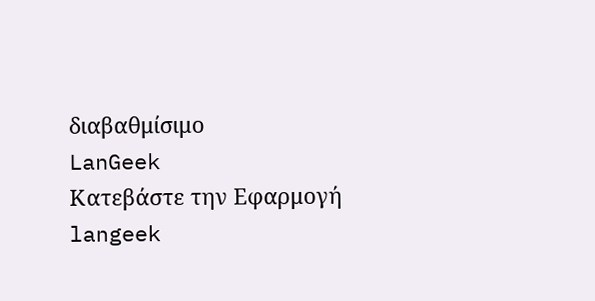διαβαθμίσιμο
LanGeek
Κατεβάστε την Εφαρμογή
langeek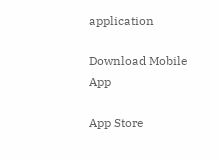application

Download Mobile App

App Store